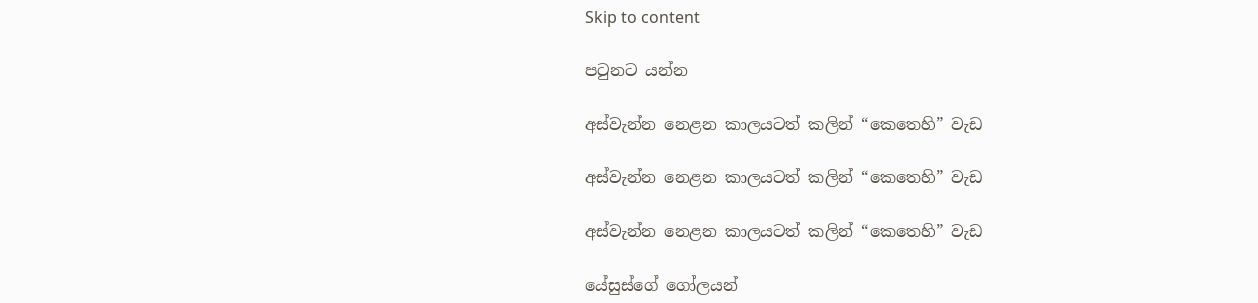Skip to content

පටුනට යන්න

අස්වැන්න නෙළන කාලයටත් කලින් “කෙතෙහි” වැඩ

අස්වැන්න නෙළන කාලයටත් කලින් “කෙතෙහි” වැඩ

අස්වැන්න නෙළන කාලයටත් කලින් “කෙතෙහි” වැඩ

යේසුස්ගේ ගෝලයන්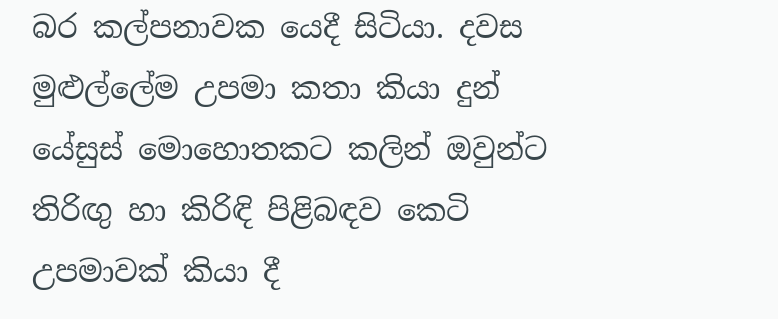බර කල්පනාවක යෙදී සිටියා. දවස මුළුල්ලේම උපමා කතා කියා දුන් යේසුස් මොහොතකට කලින් ඔවුන්ට තිරිඟු හා කිරිඳි පිළිබඳව කෙටි උපමාවක් කියා දී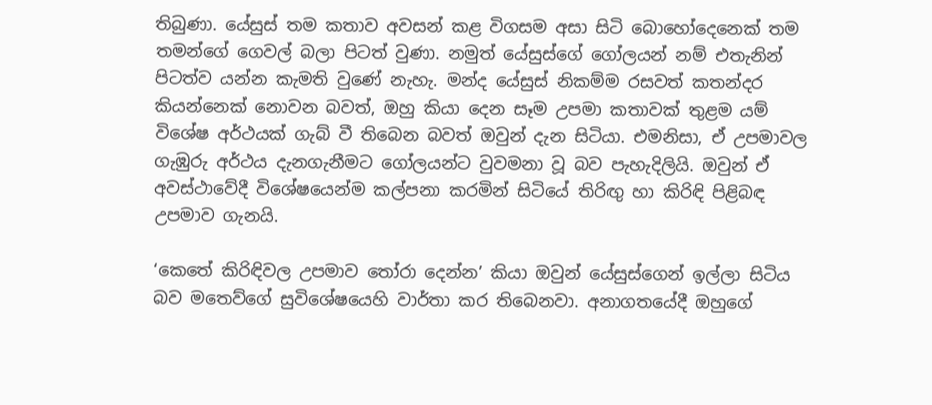තිබුණා. යේසුස් තම කතාව අවසන් කළ විගසම අසා සිටි බොහෝදෙනෙක් තම තමන්ගේ ගෙවල් බලා පිටත් වුණා. නමුත් යේසුස්ගේ ගෝලයන් නම් එතැනින් පිටත්ව යන්න කැමති වුණේ නැහැ. මන්ද යේසුස් නිකම්ම රසවත් කතන්දර කියන්නෙක් නොවන බවත්, ඔහු කියා දෙන සෑම උපමා කතාවක් තුළම යම් විශේෂ අර්ථයක් ගැබ් වී තිබෙන බවත් ඔවුන් දැන සිටියා. එමනිසා, ඒ උපමාවල ගැඹුරු අර්ථය දැනගැනීමට ගෝලයන්ට වුවමනා වූ බව පැහැදිලියි. ඔවුන් ඒ අවස්ථාවේදී විශේෂයෙන්ම කල්පනා කරමින් සිටියේ තිරිඟු හා කිරිඳි පිළිබඳ උපමාව ගැනයි.

‘කෙතේ කිරිඳිවල උපමාව තෝරා දෙන්න’ කියා ඔවුන් යේසුස්ගෙන් ඉල්ලා සිටිය බව මතෙව්ගේ සුවිශේෂයෙහි වාර්තා කර තිබෙනවා. අනාගතයේදී ඔහුගේ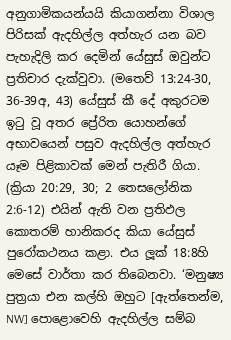අනුගාමිකයන්යයි කියාගන්නා විශාල පිරිසක් ඇදහිල්ල අත්හැර යන බව පැහැදිලි කර දෙමින් යේසුස් ඔවුන්ට ප්‍රතිචාර දැක්වුවා. (මතෙව් 13:24-30, 36-39අ, 43) යේසුස් කී දේ අකුරටම ඉටු වූ අතර ප්‍රේරිත යොහන්ගේ අභාවයෙන් පසුව ඇදහිල්ල අත්හැර යෑම පිළිකාවක් මෙන් පැතිරී ගියා. (ක්‍රියා 20:29, 30; 2 තෙසලෝනික 2:6-12) එයින් ඇති වන ප්‍රතිඵල කොතරම් හානිකරද කියා යේසුස් පුරෝකථනය කළා. එය ලූක් 18:8හි මෙසේ වාර්තා කර තිබෙනවා. ‘මනුෂ්‍ය පුත්‍රයා එන කල්හි ඔහුට [ඇත්තෙන්ම, NW] පොළොවෙහි ඇදහිල්ල සම්බ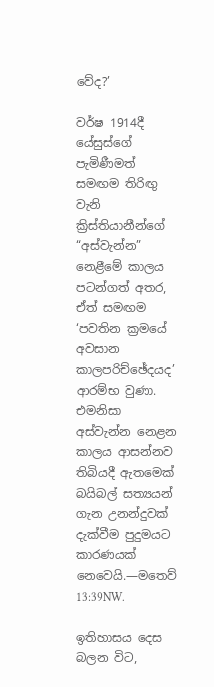වේද?’

වර්ෂ 1914දී යේසුස්ගේ පැමිණීමත් සමඟම තිරිඟු වැනි ක්‍රිස්තියානීන්ගේ “අස්වැන්න” නෙළීමේ කාලය පටන්ගත් අතර, ඒත් සමඟම ‘පවතින ක්‍රමයේ අවසාන කාලපරිච්ඡේදයද’ ආරම්භ වුණා. එමනිසා අස්වැන්න නෙළන කාලය ආසන්නව තිබියදී ඇතමෙක් බයිබල් සත්‍යයන් ගැන උනන්දුවක් දැක්වීම පුදුමයට කාරණයක් නෙවෙයි.—මතෙව් 13:39NW.

ඉතිහාසය දෙස බලන විට,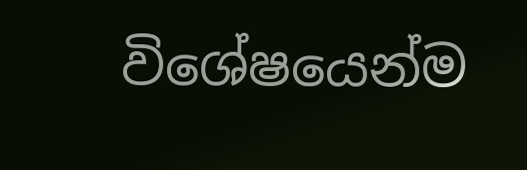විශේෂයෙන්ම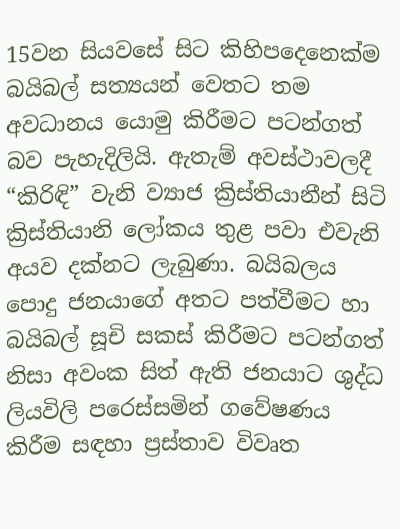15වන සියවසේ සිට කිහිපදෙනෙක්ම බයිබල් සත්‍යයන් වෙතට තම අවධානය යොමු කිරීමට පටන්ගත් බව පැහැදිලියි. ඇතැම් අවස්ථාවලදී “කිරිඳි” වැනි ව්‍යාජ ක්‍රිස්තියානීන් සිටි ක්‍රිස්තියානි ලෝකය තුළ පවා එවැනි අයව දක්නට ලැබුණා. බයිබලය පොදු ජනයාගේ අතට පත්වීමට හා බයිබල් සූචි සකස් කිරීමට පටන්ගත් නිසා අවංක සිත් ඇති ජනයාට ශුද්ධ ලියවිලි පරෙස්සමින් ගවේෂණය කිරීම සඳහා ප්‍රස්තාව විවෘත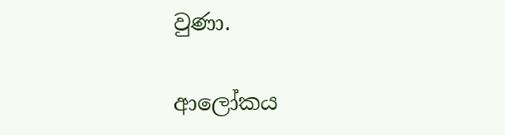වුණා.

ආලෝකය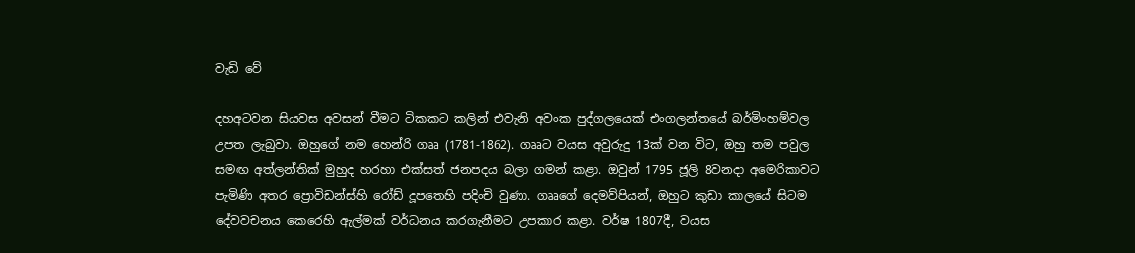වැඩි වේ

දහඅටවන සියවස අවසන් වීමට ටිකකට කලින් එවැනි අවංක පුද්ගලයෙක් එංගලන්තයේ බර්මිංහම්වල උපත ලැබුවා. ඔහුගේ නම හෙන්රි ගෲ (1781-1862). ගෲට වයස අවුරුදු 13ක් වන විට, ඔහු තම පවුල සමඟ අත්ලන්තික් මුහුද හරහා එක්සත් ජනපදය බලා ගමන් කළා. ඔවුන් 1795 ජූලි 8වනදා අමෙරිකාවට පැමිණි අතර ප්‍රොවිඩන්ස්හි රෝඩ් දූපතෙහි පදිංචි වුණා. ගෲගේ දෙමව්පියන්, ඔහුට කුඩා කාලයේ සිටම දේවවචනය කෙරෙහි ඇල්මක් වර්ධනය කරගැනීමට උපකාර කළා. වර්ෂ 1807දී, වයස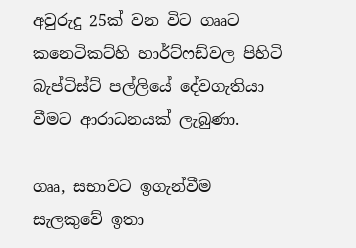අවුරුදු 25ක් වන විට ගෲට කනෙටිකට්හි හාර්ට්ෆඩ්වල පිහිටි බැප්ටිස්ට් පල්ලියේ දේවගැතියා වීමට ආරාධනයක් ලැබුණා.

ගෲ, සභාවට ඉගැන්වීම සැලකුවේ ඉතා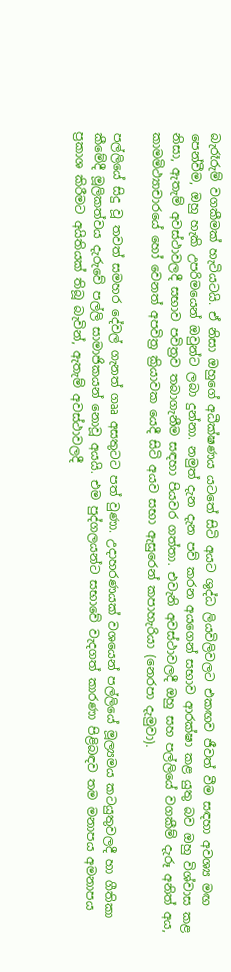බැරෑරුම් වගකීමක් හැටියටයි. ඒ නිසා ඔහුගේ අධීක්ෂණය යටතේ සිටි අයට ශුද්ධ ලියවිලිවලට එකඟව ජීවත් වීම සඳහා අවශ්‍ය මඟ පෙන්වීම, ඔහු හැකි උපරිමයෙන් ඔවුන්ට ලබා දුන්නා. නමුත් දැන දැන පව් කරන අයගෙන් සභාව ආරක්ෂා කළ යුතු බව ඔහු විශ්වාස කළ නිසා, ඇතැම් අවස්ථාවලදී සභාව පවිත්‍රව තබාගැනීම සඳහා පියවර ගත්තා. එවැනි අවස්ථාවලදී ඔහු සහ පල්ලියේ වගකීම් දැරූ අනිත් අය, කාමමිථ්‍යාචාරයේ හෝ වෙනත් අපවිත්‍ර ක්‍රියාවක යෙදී සිටි අයව සභා ඇසුරෙන් කපාහැරියා (නෙරපා දැමුවා).

පල්ලියේ සිදු වූ තවත් සමහර දේවල් ගැනත් ගෲ අසතුටට පත් වුණා. උදාහරණයක් වශයෙන් පල්ලියේ මූල්‍යමය කටයුතුවලදී හා ගීතිකා කීමේදී මූලිකත්වය දැරුවේ පල්ලි සාමාජිකයන් නොවූ අයයි. එම පුද්ගලයන්ට සභාවේ වැදගත් කාරණා පිළිබඳව තම මනාපය අමනාපය ප්‍රකාශ කිරීමට අයිතියක් තිබූ බැවින්, ඇතැම් අවස්ථාවලදී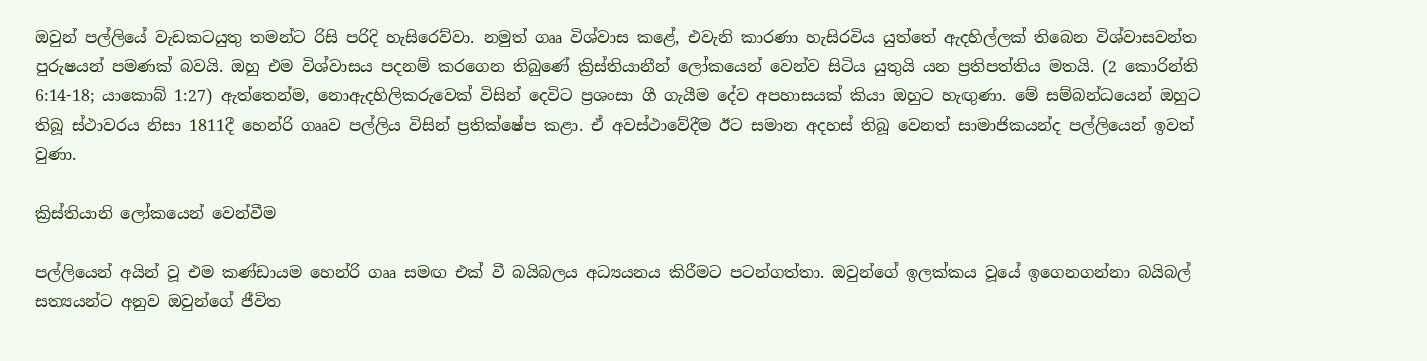ඔවුන් පල්ලියේ වැඩකටයුතු තමන්ට රිසි පරිදි හැසිරෙව්වා. නමුත් ගෲ විශ්වාස කළේ, එවැනි කාරණා හැසිරවිය යුත්තේ ඇදහිල්ලක් තිබෙන විශ්වාසවන්ත පුරුෂයන් පමණක් බවයි. ඔහු එම විශ්වාසය පදනම් කරගෙන තිබුණේ ක්‍රිස්තියානීන් ලෝකයෙන් වෙන්ව සිටිය යුතුයි යන ප්‍රතිපත්තිය මතයි. (2 කොරින්ති 6:14-18; යාකොබ් 1:27) ඇත්තෙන්ම, නොඇදහිලිකරුවෙක් විසින් දෙවිට ප්‍රශංසා ගී ගැයීම දේව අපහාසයක් කියා ඔහුට හැඟුණා. මේ සම්බන්ධයෙන් ඔහුට තිබූ ස්ථාවරය නිසා 1811දී හෙන්රි ගෲව පල්ලිය විසින් ප්‍රතික්ෂේප කළා. ඒ අවස්ථාවේදීම ඊට සමාන අදහස් තිබූ වෙනත් සාමාජිකයන්ද පල්ලියෙන් ඉවත් වුණා.

ක්‍රිස්තියානි ලෝකයෙන් වෙන්වීම

පල්ලියෙන් අයින් වූ එම කණ්ඩායම හෙන්රි ගෲ සමඟ එක් වී බයිබලය අධ්‍යයනය කිරීමට පටන්ගත්තා. ඔවුන්ගේ ඉලක්කය වූයේ ඉගෙනගන්නා බයිබල් සත්‍යයන්ට අනුව ඔවුන්ගේ ජීවිත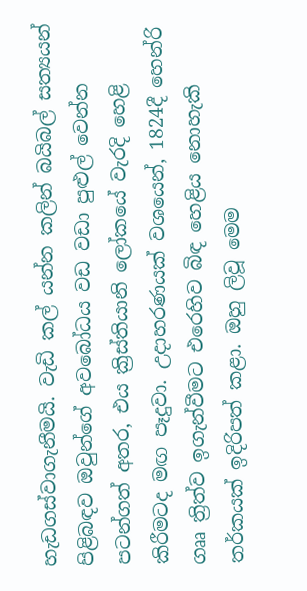හැඩගස්වාගැනීමයි. වැඩි කල් යන්න කලින් බයිබල් සත්‍යයන් පිළිබඳව ඔවුන්ගේ අවබෝධය වඩ වඩා පුළුල් වෙන්න පටන්ගත් අතර, එය ක්‍රිස්තියානි ලෝකයේ වැරදි හෙළි කිරීමටද මඟ පෑදුවා. උදාහරණයක් වශයෙන්, 1824දී හෙන්රි ගෲ ත්‍රිත්ව ඉගැන්වීමට එරෙහිව බිඳ හෙළිය නොහැකි තර්කයක් ඉදිරිපත් කළා. ඔහු ලිවූ මෙම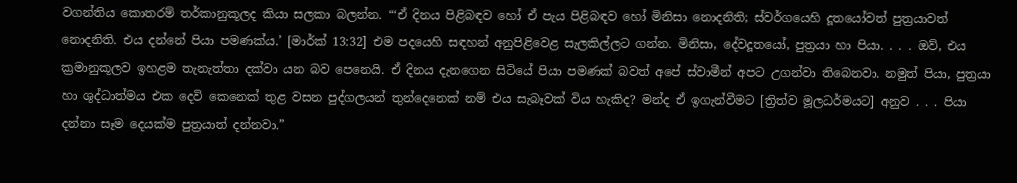වගන්තිය කොතරම් තර්කානුකූලද කියා සලකා බලන්න. “‘ඒ දිනය පිළිබඳව හෝ ඒ පැය පිළිබඳව හෝ මිනිසා නොදනිති; ස්වර්ගයෙහි දූතයෝවත් පුත්‍රයාවත් නොදනිති. එය දන්නේ පියා පමණක්ය.’ [මාර්ක් 13:32] එම පදයෙහි සඳහන් අනුපිළිවෙළ සැලකිල්ලට ගන්න. මිනිසා, දේවදූතයෝ, පුත්‍රයා හා පියා. . . . ඔව්, එය ක්‍රමානුකූලව ඉහළම තැනැත්තා දක්වා යන බව පෙනෙයි. ඒ දිනය දැනගෙන සිටියේ පියා පමණක් බවත් අපේ ස්වාමීන් අපට උගන්වා තිබෙනවා. නමුත් පියා, පුත්‍රයා හා ශුද්ධාත්මය එක දෙවි කෙනෙක් තුළ වසන පුද්ගලයන් තුන්දෙනෙක් නම් එය සැබෑවක් විය හැකිද? මන්ද ඒ ඉගැන්වීමට [ත්‍රිත්ව මූලධර්මයට] අනුව . . . පියා දන්නා සෑම දෙයක්ම පුත්‍රයාත් දන්නවා.”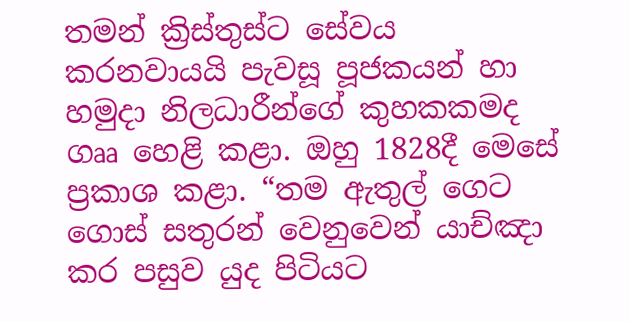තමන් ක්‍රිස්තුස්ට සේවය කරනවායයි පැවසූ පූජකයන් හා හමුදා නිලධාරීන්ගේ කුහකකමද ගෲ හෙළි කළා. ඔහු 1828දී මෙසේ ප්‍රකාශ කළා. “තම ඇතුල් ගෙට ගොස් සතුරන් වෙනුවෙන් යාච්ඤා කර පසුව යුද පිටියට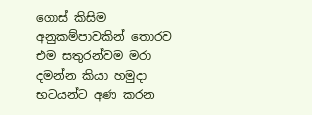ගොස් කිසිම අනුකම්පාවකින් තොරව එම සතුරන්වම මරා දමන්න කියා හමුදා භටයන්ට අණ කරන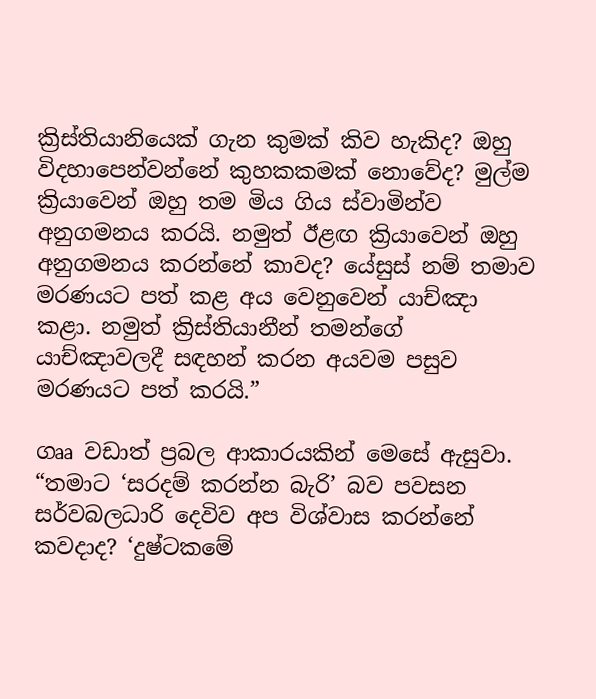ක්‍රිස්තියානියෙක් ගැන කුමක් කිව හැකිද? ඔහු විදහාපෙන්වන්නේ කුහකකමක් නොවේද? මුල්ම ක්‍රියාවෙන් ඔහු තම මිය ගිය ස්වාමින්ව අනුගමනය කරයි. නමුත් ඊළඟ ක්‍රියාවෙන් ඔහු අනුගමනය කරන්නේ කාවද? යේසුස් නම් තමාව මරණයට පත් කළ අය වෙනුවෙන් යාච්ඤා කළා. නමුත් ක්‍රිස්තියානීන් තමන්ගේ යාච්ඤාවලදී සඳහන් කරන අයවම පසුව මරණයට පත් කරයි.”

ගෲ වඩාත් ප්‍රබල ආකාරයකින් මෙසේ ඇසුවා. “තමාට ‘සරදම් කරන්න බැරි’ බව පවසන සර්වබලධාරි දෙවිව අප විශ්වාස කරන්නේ කවදාද? ‘දුෂ්ටකමේ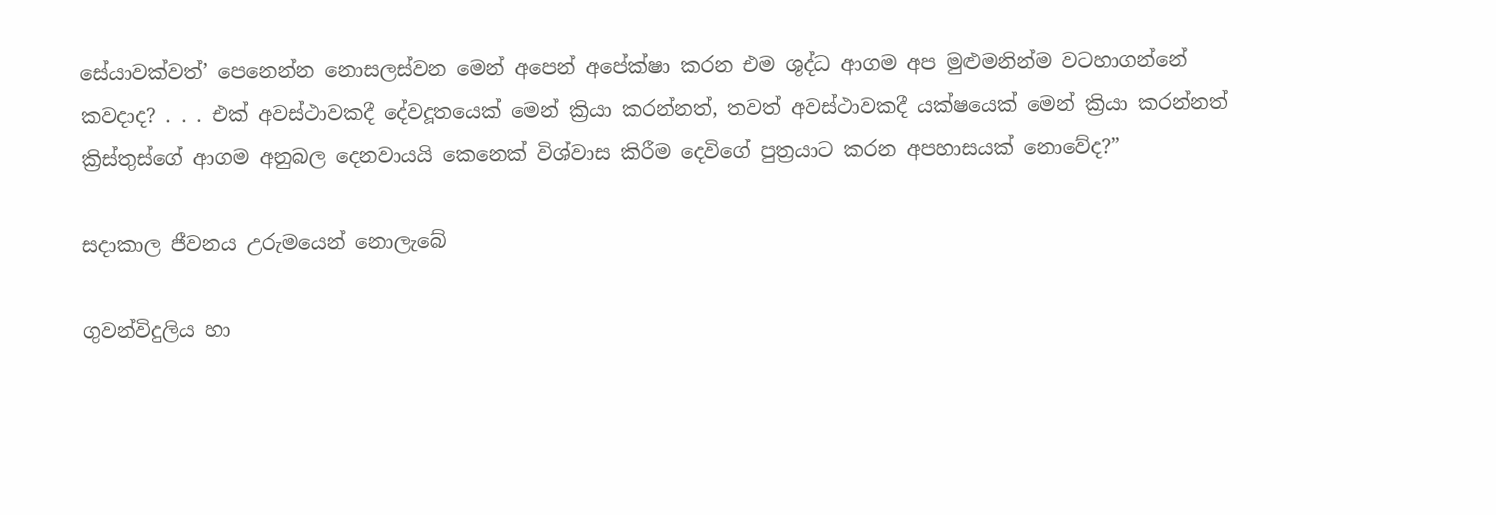සේයාවක්වත්’ පෙනෙන්න නොසලස්වන මෙන් අපෙන් අපේක්ෂා කරන එම ශුද්ධ ආගම අප මුළුමනින්ම වටහාගන්නේ කවදාද? . . . එක් අවස්ථාවකදී දේවදූතයෙක් මෙන් ක්‍රියා කරන්නත්, තවත් අවස්ථාවකදී යක්ෂයෙක් මෙන් ක්‍රියා කරන්නත් ක්‍රිස්තුස්ගේ ආගම අනුබල දෙනවායයි කෙනෙක් විශ්වාස කිරීම දෙවිගේ පුත්‍රයාට කරන අපහාසයක් නොවේද?”

සදාකාල ජීවනය උරුමයෙන් නොලැබේ

ගුවන්විදුලිය හා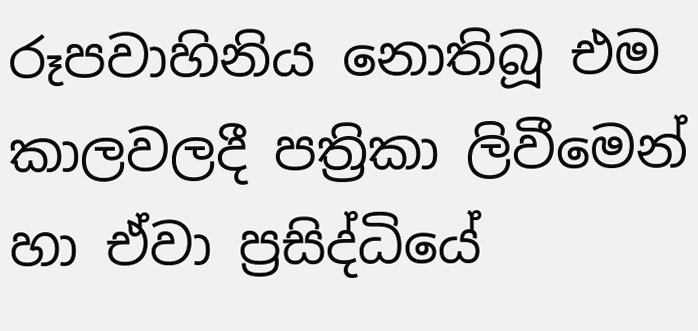රූපවාහිනිය නොතිබූ එම කාලවලදී පත්‍රිකා ලිවීමෙන් හා ඒවා ප්‍රසිද්ධියේ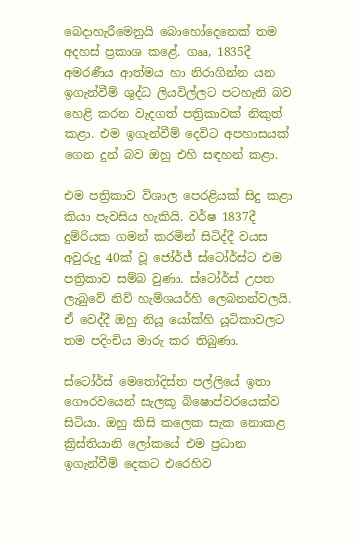බෙදාහැරීමෙනුයි බොහෝදෙනෙක් තම අදහස් ප්‍රකාශ කළේ. ගෲ, 1835දී අමරණීය ආත්මය හා නිරාගින්න යන ඉගැන්වීම් ශුද්ධ ලියවිල්ලට පටහැනි බව හෙළි කරන වැදගත් පත්‍රිකාවක් නිකුත් කළා. එම ඉගැන්වීම් දෙවිට අපහාසයක් ගෙන දුන් බව ඔහු එහි සඳහන් කළා.

එම පත්‍රිකාව විශාල පෙරළියක් සිදු කළා කියා පැවසිය හැකියි. වර්ෂ 1837දී දුම්රියක ගමන් කරමින් සිටිද්දී වයස අවුරුදු 40ක් වූ ජෝර්ජ් ස්ටෝර්ස්ට එම පත්‍රිකාව සම්බ වුණා. ස්ටෝර්ස් උපත ලැබුවේ නිව් හැම්ශයර්හි ලෙබනන්වලයි. ඒ වෙද්දී ඔහු නියූ යෝක්හි යූටිකාවලට තම පදිංචිය මාරු කර තිබුණා.

ස්ටෝර්ස් මෙතෝදිස්ත පල්ලියේ ඉතා ගෞරවයෙන් සැලකූ බිෂොප්වරයෙක්ව සිටියා. ඔහු කිසි කලෙක සැක නොකළ ක්‍රිස්තියානි ලෝකයේ එම ප්‍රධාන ඉගැන්වීම් දෙකට එරෙහිව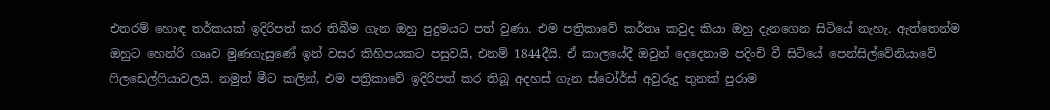එතරම් හොඳ තර්කයක් ඉදිරිපත් කර තිබීම ගැන ඔහු පුදුමයට පත් වුණා. එම පත්‍රිකාවේ කර්තෘ කවුද කියා ඔහු දැනගෙන සිටියේ නැහැ. ඇත්තෙන්ම ඔහුට හෙන්රි ගෲව මුණගැසුණේ ඉන් වසර කිහිපයකට පසුවයි, එනම් 1844දීයි. ඒ කාලයේදී ඔවුන් දෙදෙනාම පදිංචි වී සිටියේ පෙන්සිල්වේනියාවේ ෆිලඩෙල්ෆියාවලයි. නමුත් මීට කලින්, එම පත්‍රිකාවේ ඉදිරිපත් කර තිබූ අදහස් ගැන ස්ටෝර්ස් අවුරුදු තුනක් පුරාම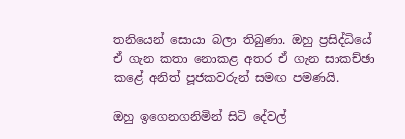තනියෙන් සොයා බලා තිබුණා. ඔහු ප්‍රසිද්ධියේ ඒ ගැන කතා නොකළ අතර ඒ ගැන සාකච්ඡා කළේ අනිත් පූජකවරුන් සමඟ පමණයි.

ඔහු ඉගෙනගනිමින් සිටි දේවල්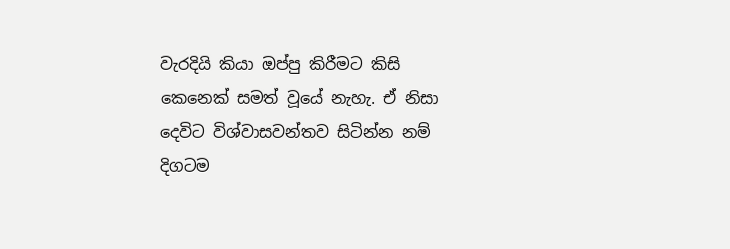වැරදියි කියා ඔප්පු කිරීමට කිසි කෙනෙක් සමත් වූයේ නැහැ. ඒ නිසා දෙවිට විශ්වාසවන්තව සිටින්න නම් දිගටම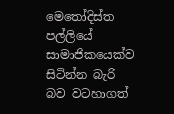මෙතෝදිස්ත පල්ලියේ සාමාජිකයෙක්ව සිටින්න බැරි බව වටහාගත්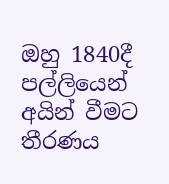ඔහු 1840දී පල්ලියෙන් අයින් වීමට තීරණය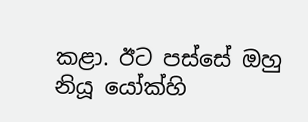කළා. ඊට පස්සේ ඔහු නියූ යෝක්හි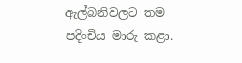ඇල්බනිවලට තම පදිංචිය මාරු කළා.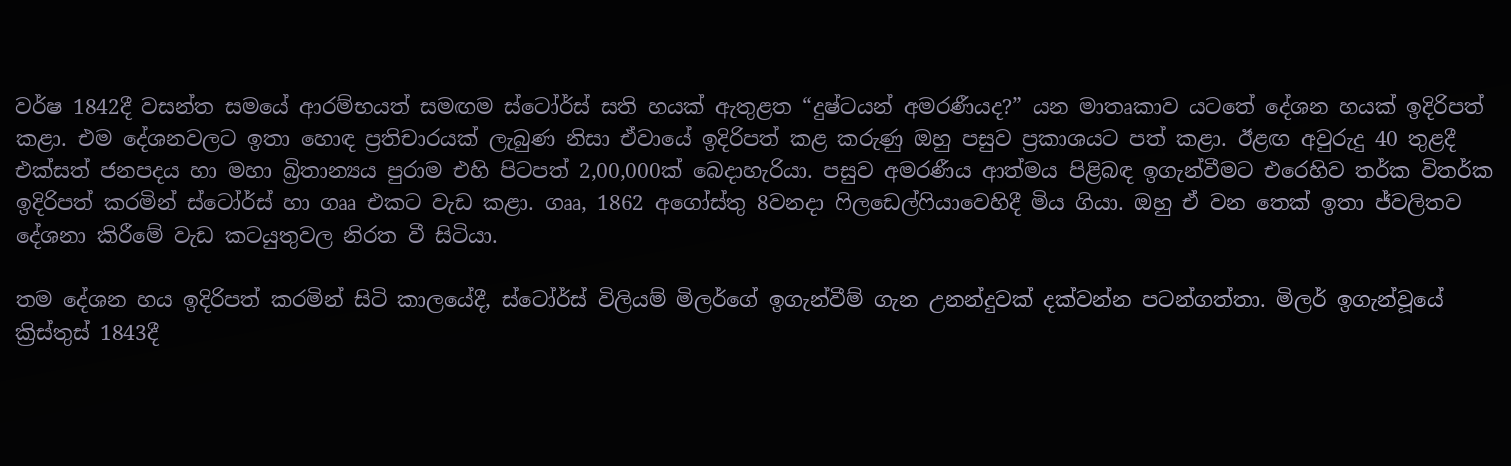වර්ෂ 1842දී වසන්ත සමයේ ආරම්භයත් සමඟම ස්ටෝර්ස් සති හයක් ඇතුළත “දුෂ්ටයන් අමරණීයද?” යන මාතෘකාව යටතේ දේශන හයක් ඉදිරිපත් කළා. එම දේශනවලට ඉතා හොඳ ප්‍රතිචාරයක් ලැබුණ නිසා ඒවායේ ඉදිරිපත් කළ කරුණු ඔහු පසුව ප්‍රකාශයට පත් කළා. ඊළඟ අවුරුදු 40 තුළදී එක්සත් ජනපදය හා මහා බ්‍රිතාන්‍යය පුරාම එහි පිටපත් 2,00,000ක් බෙදාහැරියා. පසුව අමරණීය ආත්මය පිළිබඳ ඉගැන්වීමට එරෙහිව තර්ක විතර්ක ඉදිරිපත් කරමින් ස්ටෝර්ස් හා ගෲ එකට වැඩ කළා. ගෲ, 1862 අගෝස්තු 8වනදා ෆිලඩෙල්ෆියාවෙහිදී මිය ගියා. ඔහු ඒ වන තෙක් ඉතා ජ්වලිතව දේශනා කිරීමේ වැඩ කටයුතුවල නිරත වී සිටියා.

තම දේශන හය ඉදිරිපත් කරමින් සිටි කාලයේදී, ස්ටෝර්ස් විලියම් මිලර්ගේ ඉගැන්වීම් ගැන උනන්දුවක් දක්වන්න පටන්ගත්තා. මිලර් ඉගැන්වූයේ ක්‍රිස්තුස් 1843දී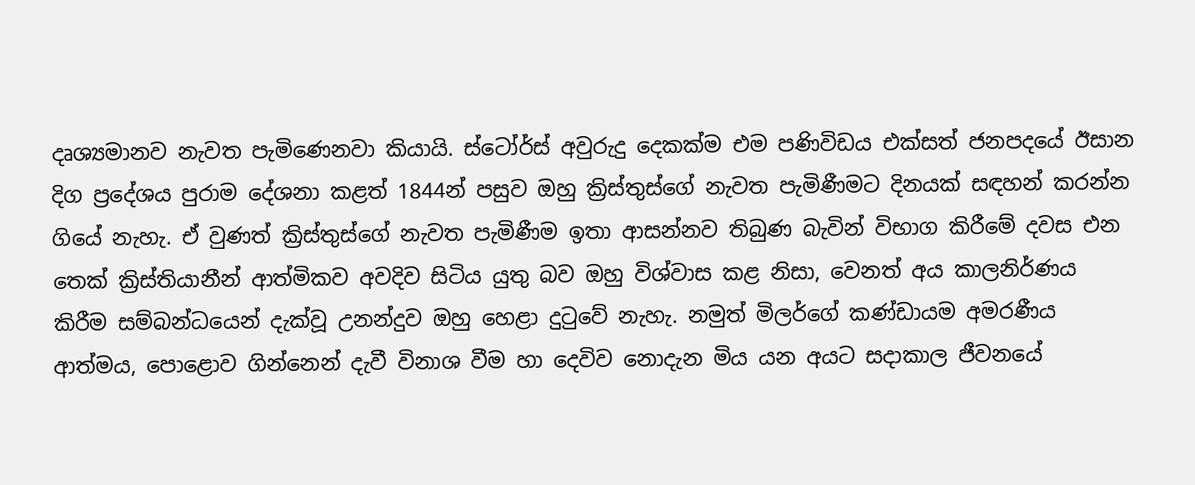දෘශ්‍යමානව නැවත පැමිණෙනවා කියායි. ස්ටෝර්ස් අවුරුදු දෙකක්ම එම පණිවිඩය එක්සත් ජනපදයේ ඊසාන දිග ප්‍රදේශය පුරාම දේශනා කළත් 1844න් පසුව ඔහු ක්‍රිස්තුස්ගේ නැවත පැමිණීමට දිනයක් සඳහන් කරන්න ගියේ නැහැ. ඒ වුණත් ක්‍රිස්තුස්ගේ නැවත පැමිණීම ඉතා ආසන්නව තිබුණ බැවින් විභාග කිරීමේ දවස එන තෙක් ක්‍රිස්තියානීන් ආත්මිකව අවදිව සිටිය යුතු බව ඔහු විශ්වාස කළ නිසා, වෙනත් අය කාලනිර්ණය කිරීම සම්බන්ධයෙන් දැක්වූ උනන්දුව ඔහු හෙළා දුටුවේ නැහැ. නමුත් මිලර්ගේ කණ්ඩායම අමරණීය ආත්මය, පොළොව ගින්නෙන් දැවී විනාශ වීම හා දෙවිව නොදැන මිය යන අයට සදාකාල ජීවනයේ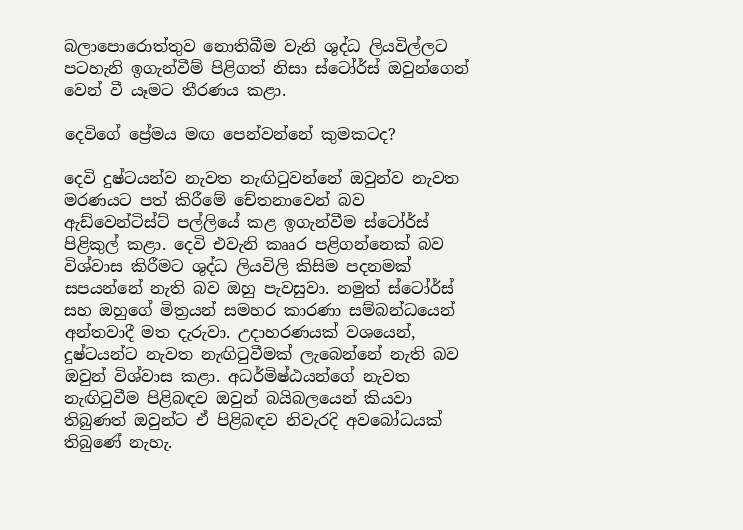බලාපොරොත්තුව නොතිබීම වැනි ශුද්ධ ලියවිල්ලට පටහැනි ඉගැන්වීම් පිළිගත් නිසා ස්ටෝර්ස් ඔවුන්ගෙන් වෙන් වී යෑමට තීරණය කළා.

දෙවිගේ ප්‍රේමය මඟ පෙන්වන්නේ කුමකටද?

දෙවි දුෂ්ටයන්ව නැවත නැඟිටුවන්නේ ඔවුන්ව නැවත මරණයට පත් කිරීමේ චේතනාවෙන් බව ඇඩ්වෙන්ටිස්ට් පල්ලියේ කළ ඉගැන්වීම ස්ටෝර්ස් පිළිකුල් කළා. දෙවි එවැනි කෲර පළිගන්නෙක් බව විශ්වාස කිරීමට ශුද්ධ ලියවිලි කිසිම පදනමක් සපයන්නේ නැති බව ඔහු පැවසුවා. නමුත් ස්ටෝර්ස් සහ ඔහුගේ මිත්‍රයන් සමහර කාරණා සම්බන්ධයෙන් අන්තවාදී මත දැරුවා. උදාහරණයක් වශයෙන්, දුෂ්ටයන්ට නැවත නැඟිටුවීමක් ලැබෙන්නේ නැති බව ඔවුන් විශ්වාස කළා. අධර්මිෂ්ඨයන්ගේ නැවත නැඟිටුවීම පිළිබඳව ඔවුන් බයිබලයෙන් කියවා තිබුණත් ඔවුන්ට ඒ පිළිබඳව නිවැරදි අවබෝධයක් තිබුණේ නැහැ.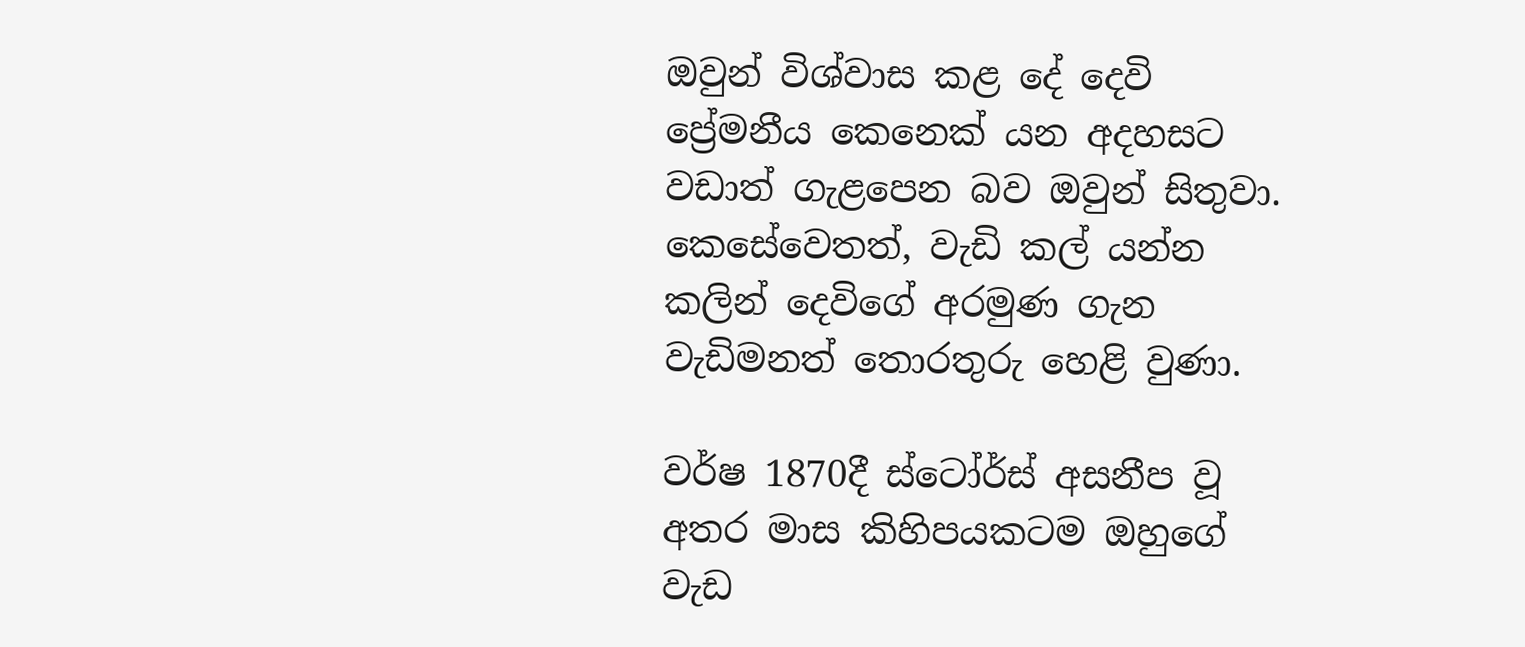ඔවුන් විශ්වාස කළ දේ දෙවි ප්‍රේමනීය කෙනෙක් යන අදහසට වඩාත් ගැළපෙන බව ඔවුන් සිතුවා. කෙසේවෙතත්, වැඩි කල් යන්න කලින් දෙවිගේ අරමුණ ගැන වැඩිමනත් තොරතුරු හෙළි වුණා.

වර්ෂ 1870දී ස්ටෝර්ස් අසනීප වූ අතර මාස කිහිපයකටම ඔහුගේ වැඩ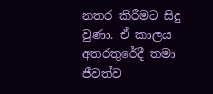නතර කිරීමට සිදු වුණා. ඒ කාලය අතරතුරේදී තමා ජීවත්ව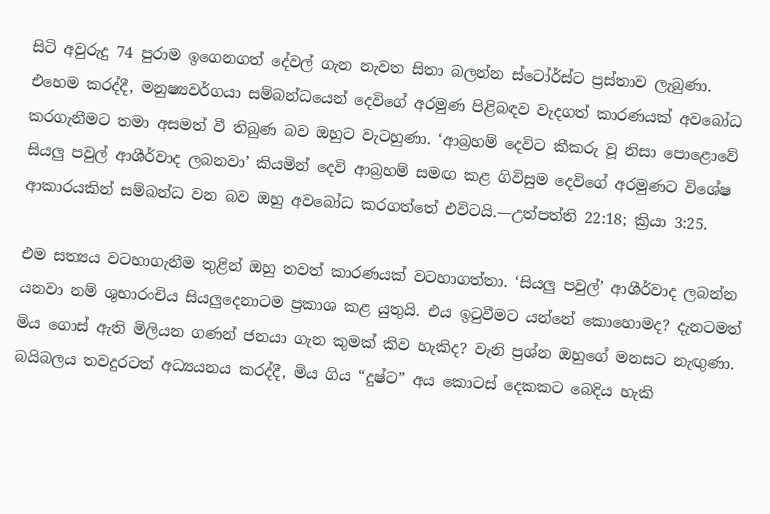සිටි අවුරුදු 74 පුරාම ඉගෙනගත් දේවල් ගැන නැවත සිතා බලන්න ස්ටෝර්ස්ට ප්‍රස්තාව ලැබුණා. එහෙම කරද්දී, මනුෂ්‍යවර්ගයා සම්බන්ධයෙන් දෙවිගේ අරමුණ පිළිබඳව වැදගත් කාරණයක් අවබෝධ කරගැනීමට තමා අසමත් වී තිබුණ බව ඔහුට වැටහුණා. ‘ආබ්‍රහම් දෙවිට කීකරු වූ නිසා පොළොවේ සියලු පවුල් ආශීර්වාද ලබනවා’ කියමින් දෙවි ආබ්‍රහම් සමඟ කළ ගිවිසුම දෙවිගේ අරමුණට විශේෂ ආකාරයකින් සම්බන්ධ වන බව ඔහු අවබෝධ කරගත්තේ එවිටයි.—උත්පත්ති 22:18; ක්‍රියා 3:25.

එම සත්‍යය වටහාගැනීම තුළින් ඔහු තවත් කාරණයක් වටහාගත්තා. ‘සියලු පවුල්’ ආශීර්වාද ලබන්න යනවා නම් ශුභාරංචිය සියලුදෙනාටම ප්‍රකාශ කළ යුතුයි. එය ඉටුවීමට යන්නේ කොහොමද? දැනටමත් මිය ගොස් ඇති මිලියන ගණන් ජනයා ගැන කුමක් කිව හැකිද? වැනි ප්‍රශ්න ඔහුගේ මනසට නැඟුණා. බයිබලය තවදුරටත් අධ්‍යයනය කරද්දී, මිය ගිය “දුෂ්ට” අය කොටස් දෙකකට බෙදිය හැකි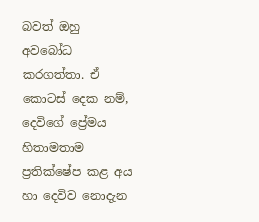බවත් ඔහු අවබෝධ කරගත්තා. ඒ කොටස් දෙක නම්, දෙවිගේ ප්‍රේමය හිතාමතාම ප්‍රතික්ෂේප කළ අය හා දෙවිව නොදැන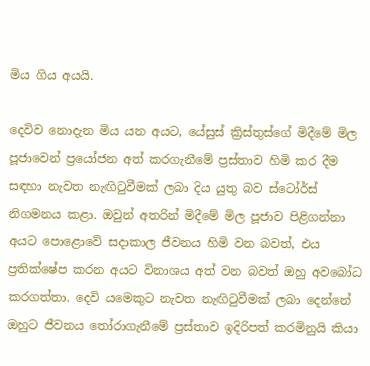මිය ගිය අයයි.

දෙවිව නොදැන මිය යන අයට, යේසුස් ක්‍රිස්තුස්ගේ මිදීමේ මිල පූජාවෙන් ප්‍රයෝජන අත් කරගැනීමේ ප්‍රස්තාව හිමි කර දීම සඳහා නැවත නැඟිටුවීමක් ලබා දිය යුතු බව ස්ටෝර්ස් නිගමනය කළා. ඔවුන් අතරින් මිදීමේ මිල පූජාව පිළිගන්නා අයට පොළොවේ සදාකාල ජීවනය හිමි වන බවත්, එය ප්‍රතික්ෂේප කරන අයට විනාශය අත් වන බවත් ඔහු අවබෝධ කරගත්තා. දෙවි යමෙකුට නැවත නැඟිටුවීමක් ලබා දෙන්නේ ඔහුට ජීවනය තෝරාගැනීමේ ප්‍රස්තාව ඉදිරිපත් කරමිනුයි කියා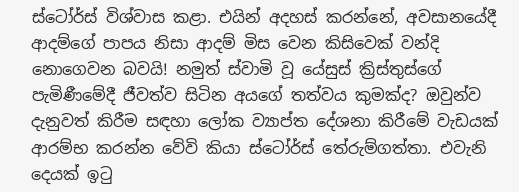ස්ටෝර්ස් විශ්වාස කළා. එයින් අදහස් කරන්නේ, අවසානයේදී ආදම්ගේ පාපය නිසා ආදම් මිස වෙන කිසිවෙක් වන්දි නොගෙවන බවයි! නමුත් ස්වාමි වූ යේසුස් ක්‍රිස්තුස්ගේ පැමිණීමේදී ජීවත්ව සිටින අයගේ තත්වය කුමක්ද? ඔවුන්ව දැනුවත් කිරීම සඳහා ලෝක ව්‍යාප්ත දේශනා කිරීමේ වැඩයක් ආරම්භ කරන්න වේවි කියා ස්ටෝර්ස් තේරුම්ගත්තා. එවැනි දෙයක් ඉටු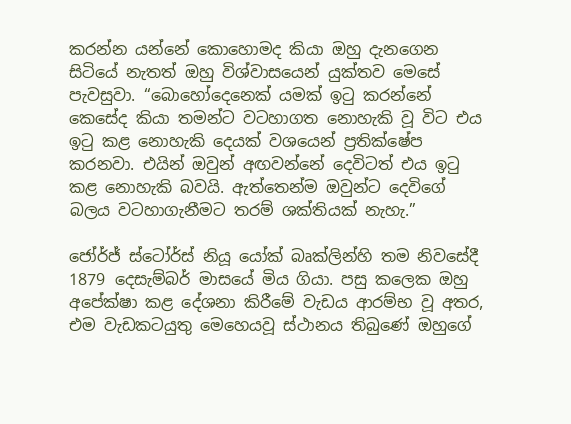කරන්න යන්නේ කොහොමද කියා ඔහු දැනගෙන සිටියේ නැතත් ඔහු විශ්වාසයෙන් යුක්තව මෙසේ පැවසුවා. “බොහෝදෙනෙක් යමක් ඉටු කරන්නේ කෙසේද කියා තමන්ට වටහාගත නොහැකි වූ විට එය ඉටු කළ නොහැකි දෙයක් වශයෙන් ප්‍රතික්ෂේප කරනවා. එයින් ඔවුන් අඟවන්නේ දෙවිටත් එය ඉටු කළ නොහැකි බවයි. ඇත්තෙන්ම ඔවුන්ට දෙවිගේ බලය වටහාගැනීමට තරම් ශක්තියක් නැහැ.”

ජෝර්ජ් ස්ටෝර්ස් නියූ යෝක් බෘක්ලින්හි තම නිවසේදී 1879 දෙසැම්බර් මාසයේ මිය ගියා. පසු කලෙක ඔහු අපේක්ෂා කළ දේශනා කිරීමේ වැඩය ආරම්භ වූ අතර, එම වැඩකටයුතු මෙහෙයවූ ස්ථානය තිබුණේ ඔහුගේ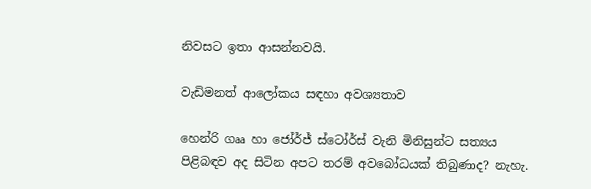නිවසට ඉතා ආසන්නවයි.

වැඩිමනත් ආලෝකය සඳහා අවශ්‍යතාව

හෙන්රි ගෲ හා ජෝර්ජ් ස්ටෝර්ස් වැනි මිනිසුන්ට සත්‍යය පිළිබඳව අද සිටින අපට තරම් අවබෝධයක් තිබුණාද? නැහැ.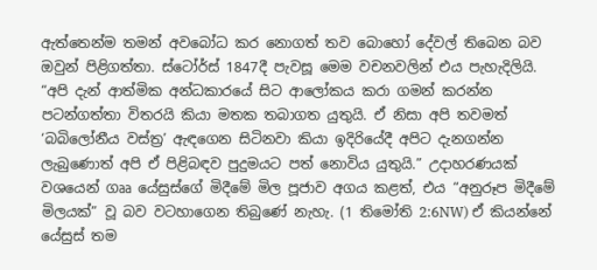ඇත්තෙන්ම තමන් අවබෝධ කර නොගත් තව බොහෝ දේවල් තිබෙන බව ඔවුන් පිළිගත්තා. ස්ටෝර්ස් 1847දී පැවසූ මෙම වචනවලින් එය පැහැදිලියි. “අපි දැන් ආත්මික අන්ධකාරයේ සිට ආලෝකය කරා ගමන් කරන්න පටන්ගත්තා විතරයි කියා මතක තබාගත යුතුයි. ඒ නිසා අපි තවමත් ‘බබිලෝනීය වස්ත්‍ර’ ඇඳගෙන සිටිනවා කියා ඉදිරියේදී අපිට දැනගන්න ලැබුණොත් අපි ඒ පිළිබඳව පුදුමයට පත් නොවිය යුතුයි.” උදාහරණයක් වශයෙන් ගෲ යේසුස්ගේ මිදීමේ මිල පූජාව අගය කළත්, එය “අනුරූප මිදීමේ මිලයක්” වූ බව වටහාගෙන තිබුණේ නැහැ. (1 තිමෝති 2:6NW) ඒ කියන්නේ යේසුස් තම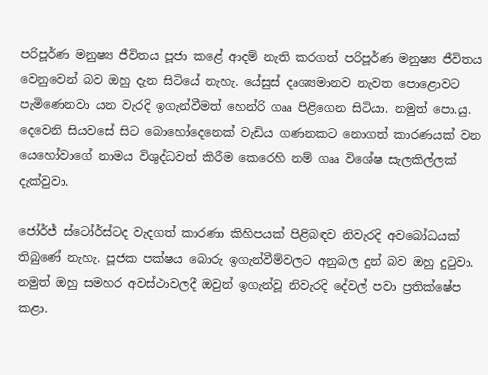පරිපූර්ණ මනුෂ්‍ය ජීවිතය පූජා කළේ ආදම් නැති කරගත් පරිපූර්ණ මනුෂ්‍ය ජීවිතය වෙනුවෙන් බව ඔහු දැන සිටියේ නැහැ. යේසුස් දෘශ්‍යමානව නැවත පොළොවට පැමිණෙනවා යන වැරදි ඉගැන්වීමත් හෙන්රි ගෲ පිළිගෙන සිටියා. නමුත් පො.යු. දෙවෙනි සියවසේ සිට බොහෝදෙනෙක් වැඩිය ගණනකට නොගත් කාරණයක් වන යෙහෝවාගේ නාමය විශුද්ධවත් කිරීම කෙරෙහි නම් ගෲ විශේෂ සැලකිල්ලක් දැක්වුවා.

ජෝර්ජ් ස්ටෝර්ස්ටද වැදගත් කාරණා කිහිපයක් පිළිබඳව නිවැරදි අවබෝධයක් තිබුණේ නැහැ. පූජක පක්ෂය බොරු ඉගැන්වීම්වලට අනුබල දුන් බව ඔහු දුටුවා. නමුත් ඔහු සමහර අවස්ථාවලදී ඔවුන් ඉගැන්වූ නිවැරදි දේවල් පවා ප්‍රතික්ෂේප කළා.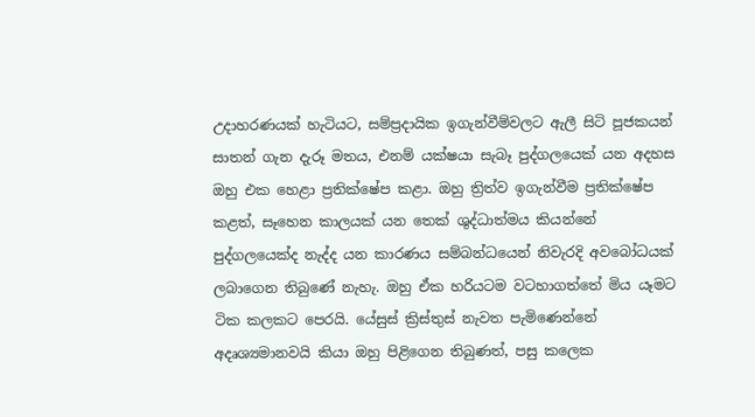උදාහරණයක් හැටියට, සම්ප්‍රදායික ඉගැන්වීම්වලට ඇලී සිටි පූජකයන් සාතන් ගැන දැරූ මතය, එනම් යක්ෂයා සැබෑ පුද්ගලයෙක් යන අදහස ඔහු එක හෙළා ප්‍රතික්ෂේප කළා. ඔහු ත්‍රිත්ව ඉගැන්වීම ප්‍රතික්ෂේප කළත්, සෑහෙන කාලයක් යන තෙක් ශුද්ධාත්මය කියන්නේ පුද්ගලයෙක්ද නැද්ද යන කාරණය සම්බන්ධයෙන් නිවැරදි අවබෝධයක් ලබාගෙන තිබුණේ නැහැ. ඔහු ඒක හරියටම වටහාගත්තේ මිය යෑමට ටික කලකට පෙරයි. යේසුස් ක්‍රිස්තුස් නැවත පැමිණෙන්නේ අදෘශ්‍යමානවයි කියා ඔහු පිළිගෙන තිබුණත්, පසු කලෙක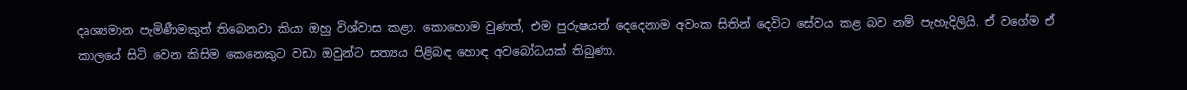දෘශ්‍යමාන පැමිණීමකුත් තිබෙනවා කියා ඔහු විශ්වාස කළා. කොහොම වුණත්, එම පුරුෂයන් දෙදෙනාම අවංක සිතින් දෙවිට සේවය කළ බව නම් පැහැදිලියි. ඒ වගේම ඒ කාලයේ සිටි වෙන කිසිම කෙනෙකුට වඩා ඔවුන්ට සත්‍යය පිළිබඳ හොඳ අවබෝධයක් තිබුණා.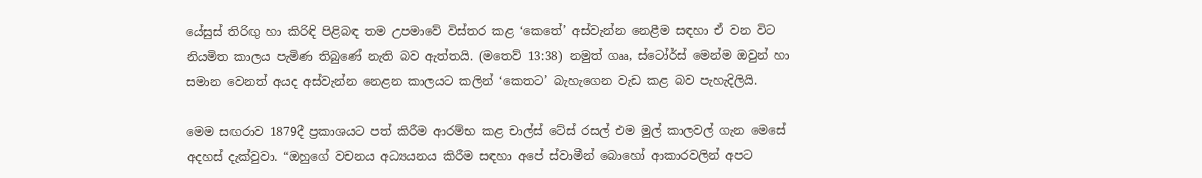යේසුස් තිරිඟු හා කිරිඳි පිළිබඳ තම උපමාවේ විස්තර කළ ‘කෙතේ’ අස්වැන්න නෙළීම සඳහා ඒ වන විට නියමිත කාලය පැමිණ තිබුණේ නැති බව ඇත්තයි. (මතෙව් 13:38) නමුත් ගෲ, ස්ටෝර්ස් මෙන්ම ඔවුන් හා සමාන වෙනත් අයද අස්වැන්න නෙළන කාලයට කලින් ‘කෙතට’ බැහැගෙන වැඩ කළ බව පැහැදිලියි.

මෙම සඟරාව 1879දී ප්‍රකාශයට පත් කිරීම ආරම්භ කළ චාල්ස් ටේස් රසල් එම මුල් කාලවල් ගැන මෙසේ අදහස් දැක්වුවා. “ඔහුගේ වචනය අධ්‍යයනය කිරීම සඳහා අපේ ස්වාමීන් බොහෝ ආකාරවලින් අපට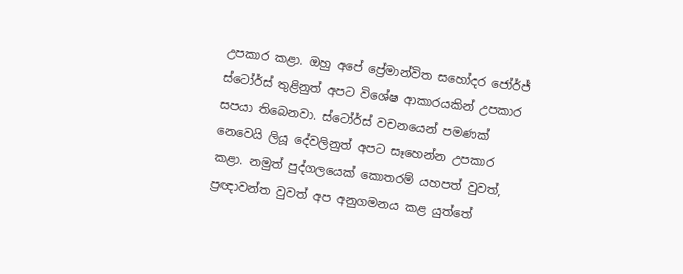උපකාර කළා. ඔහු අපේ ප්‍රේමාන්විත සහෝදර ජෝර්ජ් ස්ටෝර්ස් තුළිනුත් අපට විශේෂ ආකාරයකින් උපකාර සපයා තිබෙනවා. ස්ටෝර්ස් වචනයෙන් පමණක් නෙවෙයි ලියූ දේවලිනුත් අපට සෑහෙන්න උපකාර කළා. නමුත් පුද්ගලයෙක් කොතරම් යහපත් වුවත්, ප්‍රඥාවන්ත වුවත් අප අනුගමනය කළ යුත්තේ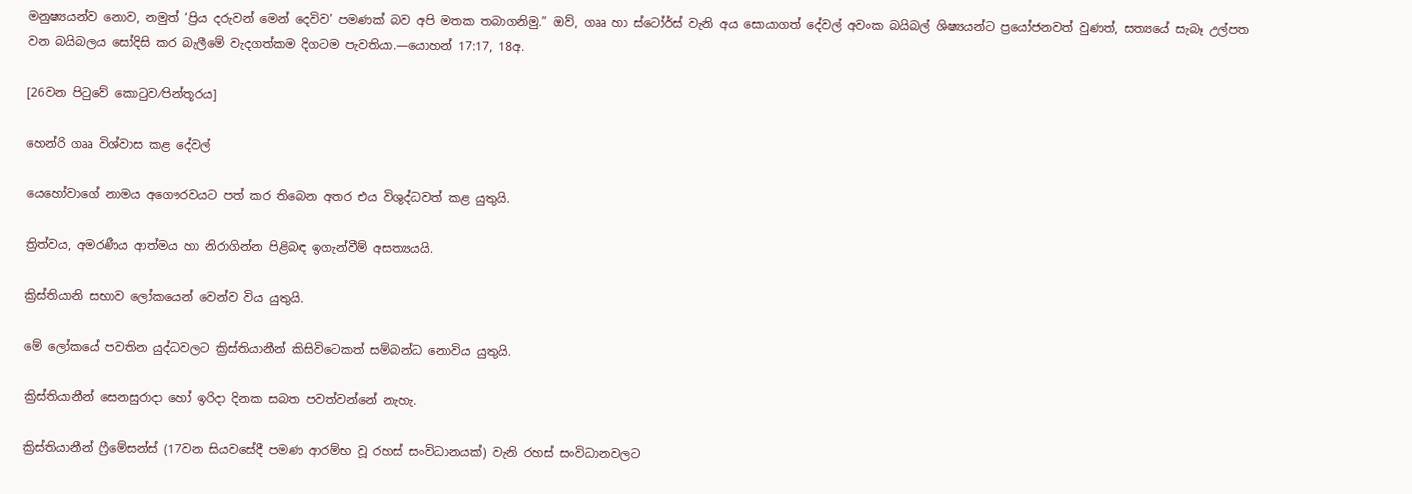මනුෂ්‍යයන්ව නොව, නමුත් ‘ප්‍රිය දරුවන් මෙන් දෙවිව’ පමණක් බව අපි මතක තබාගනිමු.” ඔව්, ගෲ හා ස්ටෝර්ස් වැනි අය සොයාගත් දේවල් අවංක බයිබල් ශිෂ්‍යයන්ට ප්‍රයෝජනවත් වුණත්, සත්‍යයේ සැබෑ උල්පත වන බයිබලය සෝදිසි කර බැලීමේ වැදගත්කම දිගටම පැවතියා.—යොහන් 17:17, 18අ.

[26වන පිටුවේ කොටුව⁄පින්තූරය]

හෙන්රි ගෲ විශ්වාස කළ දේවල්

යෙහෝවාගේ නාමය අගෞරවයට පත් කර තිබෙන අතර එය විශුද්ධවත් කළ යුතුයි.

ත්‍රිත්වය, අමරණීය ආත්මය හා නිරාගින්න පිළිබඳ ඉගැන්වීම් අසත්‍යයයි.

ක්‍රිස්තියානි සභාව ලෝකයෙන් වෙන්ව විය යුතුයි.

මේ ලෝකයේ පවතින යුද්ධවලට ක්‍රිස්තියානීන් කිසිවිටෙකත් සම්බන්ධ නොවිය යුතුයි.

ක්‍රිස්තියානීන් සෙනසුරාදා හෝ ඉරිදා දිනක සබත පවත්වන්නේ නැහැ.

ක්‍රිස්තියානීන් ෆ්‍රීමේසන්ස් (17වන සියවසේදී පමණ ආරම්භ වූ රහස් සංවිධානයක්) වැනි රහස් සංවිධානවලට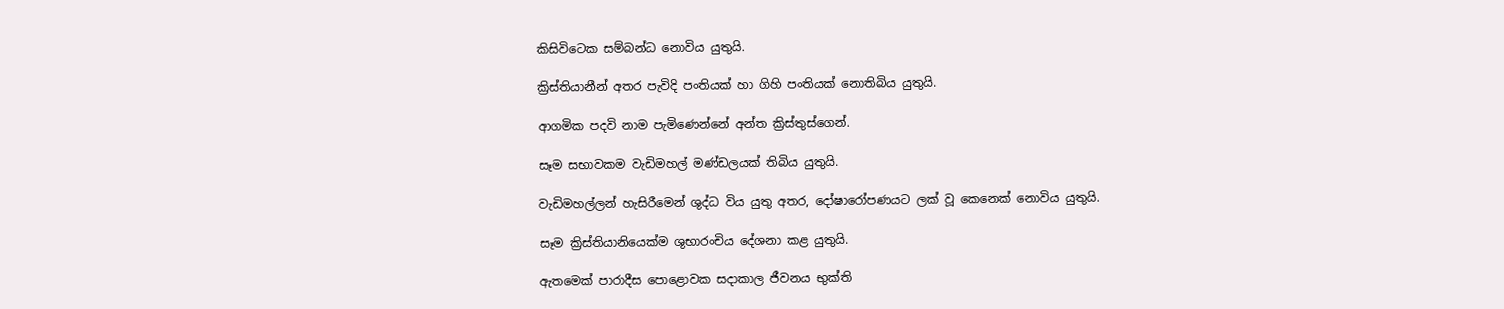කිසිවිටෙක සම්බන්ධ නොවිය යුතුයි.

ක්‍රිස්තියානීන් අතර පැවිදි පංතියක් හා ගිහි පංතියක් නොතිබිය යුතුයි.

ආගමික පදවි නාම පැමිණෙන්නේ අන්ත ක්‍රිස්තුස්ගෙන්.

සෑම සභාවකම වැඩිමහල් මණ්ඩලයක් තිබිය යුතුයි.

වැඩිමහල්ලන් හැසිරීමෙන් ශුද්ධ විය යුතු අතර, දෝෂාරෝපණයට ලක් වූ කෙනෙක් නොවිය යුතුයි.

සෑම ක්‍රිස්තියානියෙක්ම ශුභාරංචිය දේශනා කළ යුතුයි.

ඇතමෙක් පාරාදීස පොළොවක සදාකාල ජීවනය භුක්ති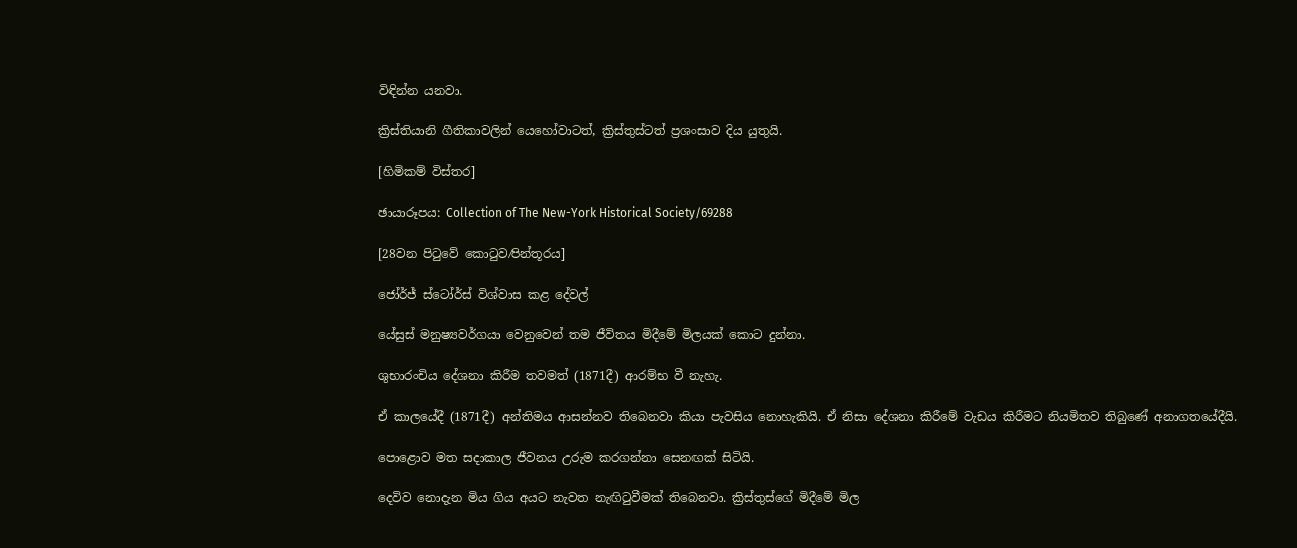විඳින්න යනවා.

ක්‍රිස්තියානි ගීතිකාවලින් යෙහෝවාටත්, ක්‍රිස්තුස්ටත් ප්‍රශංසාව දිය යුතුයි.

[හිමිකම් විස්තර]

ඡායාරූපය: Collection of The New-York Historical Society/69288

[28වන පිටුවේ කොටුව⁄පින්තූරය]

ජෝර්ජ් ස්ටෝර්ස් විශ්වාස කළ දේවල්

යේසුස් මනුෂ්‍යවර්ගයා වෙනුවෙන් තම ජීවිතය මිදීමේ මිලයක් කොට දුන්නා.

ශුභාරංචිය දේශනා කිරීම තවමත් (1871දී) ආරම්භ වී නැහැ.

ඒ කාලයේදී (1871දී) අන්තිමය ආසන්නව තිබෙනවා කියා පැවසිය නොහැකියි. ඒ නිසා දේශනා කිරීමේ වැඩය කිරීමට නියමිතව තිබුණේ අනාගතයේදීයි.

පොළොව මත සදාකාල ජීවනය උරුම කරගන්නා සෙනඟක් සිටියි.

දෙවිව නොදැන මිය ගිය අයට නැවත නැඟිටුවීමක් තිබෙනවා. ක්‍රිස්තුස්ගේ මිදීමේ මිල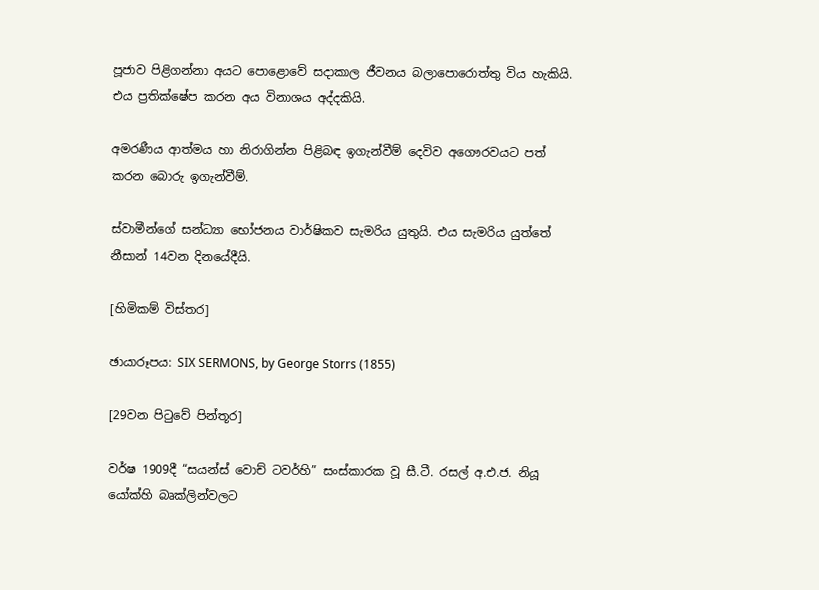පූජාව පිළිගන්නා අයට පොළොවේ සදාකාල ජීවනය බලාපොරොත්තු විය හැකියි. එය ප්‍රතික්ෂේප කරන අය විනාශය අද්දකියි.

අමරණීය ආත්මය හා නිරාගින්න පිළිබඳ ඉගැන්වීම් දෙවිව අගෞරවයට පත් කරන බොරු ඉගැන්වීම්.

ස්වාමීන්ගේ සන්ධ්‍යා භෝජනය වාර්ෂිකව සැමරිය යුතුයි. එය සැමරිය යුත්තේ නීසාන් 14වන දිනයේදීයි.

[හිමිකම් විස්තර]

ඡායාරූපය: SIX SERMONS, by George Storrs (1855)

[29වන පිටුවේ පින්තූර]

වර්ෂ 1909දී “සයන්ස් වොච් ටවර්හි” සංස්කාරක වූ සී.ටී. රසල් අ.එ.ජ. නියූ යෝක්හි බෘක්ලින්වලට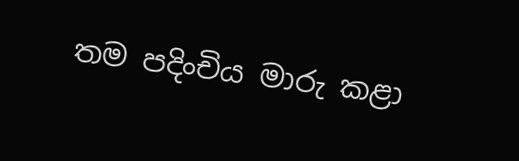තම පදිංචිය මාරු කළා